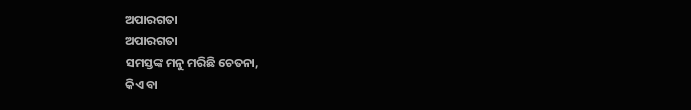ଅପାରଗତା
ଅପାରଗତା
ସମସ୍ତଙ୍କ ମନୁ ମରିଛି ଚେତନା,
କିଏ ବା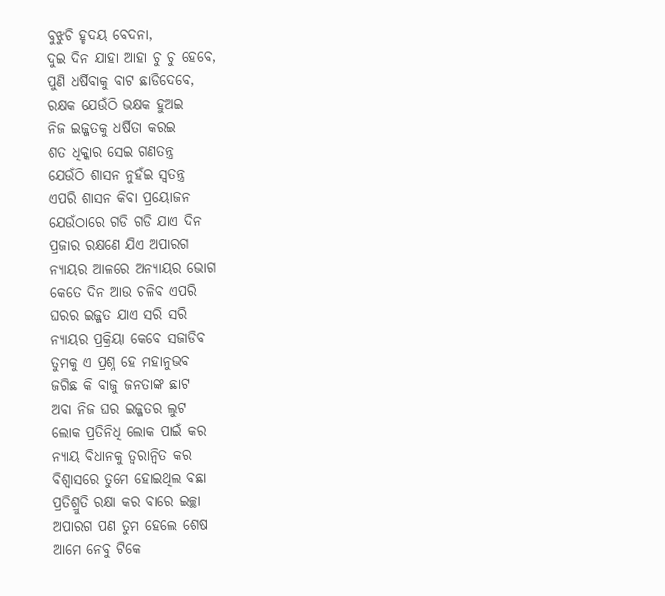ବୁଝୁଚି ହୃଦୟ ବେଦନା,
ଦୁଇ ଦିନ ଯାହା ଆହା ଚୁ ଚୁ ହେବେ,
ପୁଣି ଧର୍ଷିବାକୁ ବାଟ ଛାଡିଦେବେ,
ରକ୍ଷକ ଯେଉଁଠି ଭକ୍ଷକ ହୁଅଇ
ନିଜ ଇଜ୍ଜତକୁ ଧର୍ଷିତା କରଇ
ଶତ ଧିକ୍କାର ସେଇ ଗଣତନ୍ତ୍ର
ଯେଉଁଠି ଶାସନ ନୁହଁଇ ସ୍ବତନ୍ତ୍ର
ଏପରି ଶାସନ କିବା ପ୍ରୟୋଜନ
ଯେଉଁଠାରେ ଗଡି ଗଡି ଯାଏ ଦିନ
ପ୍ରଜାର ରକ୍ଷଣେ ଯିଏ ଅପାରଗ
ନ୍ୟାୟର ଆଳରେ ଅନ୍ୟାୟର ଭୋଗ
କେତେ ଦିନ ଆଉ ଚଳିବ ଏପରି
ଘରର ଇଜ୍ଜତ ଯାଏ ସରି ସରି
ନ୍ୟାୟର ପ୍ରକ୍ରିୟା କେବେ ସଜାଡିବ
ତୁମକୁ ଏ ପ୍ରଶ୍ନ ହେ ମହାନୁଭବ
ଜଗିଛ କି ବାଜୁ ଜନତାଙ୍କ ଛାଟ
ଅବା ନିଜ ଘର ଇଜ୍ଜତର ଲୁଟ
ଲୋକ ପ୍ରତିନିଧି ଲୋକ ପାଇଁ କର
ନ୍ୟାୟ ବିଧାନକୁ ତ୍ବରାନ୍ବିତ କର
ବିଶ୍ବାସରେ ତୁମେ ହୋଇଥିଲ ବଛା
ପ୍ରତିଶ୍ରୁତି ରକ୍ଷା କର ବାରେ ଇଚ୍ଛା
ଅପାରଗ ପଣ ତୁମ ହେଲେ ଶେଷ
ଆମେ ନେବୁ ଟିକେ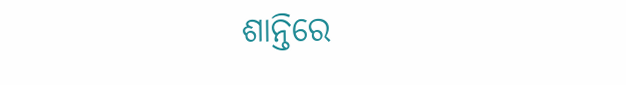ଶାନ୍ତିରେ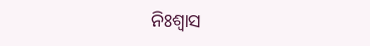ନିଃଶ୍ବାସ